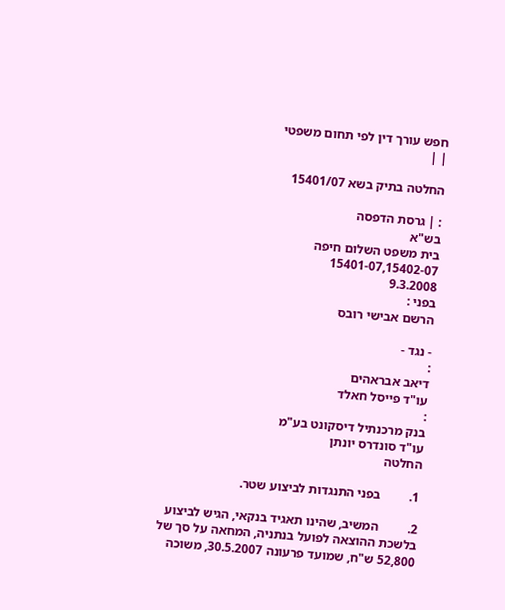חפש עורך דין לפי תחום משפטי
| |

החלטה בתיק בשא 15401/07

: | גרסת הדפסה
בש"א
בית משפט השלום חיפה
15401-07,15402-07
9.3.2008
בפני :
הרשם אבישי רובס

- נגד -
:
דיאב אבראהים
עו"ד פייסל חאלד
:
בנק מרכנתיל דיסקונט בע"מ
עו"ד סונדרס יונתן
החלטה

1.         בפני התנגדות לביצוע שטר.

2.         המשיב, שהינו תאגיד בנקאי, הגיש לביצוע בלשכת ההוצאה לפועל בנתניה, המחאה על סך של 52,800 ש"ח, שמועד פרעונה 30.5.2007, משוכה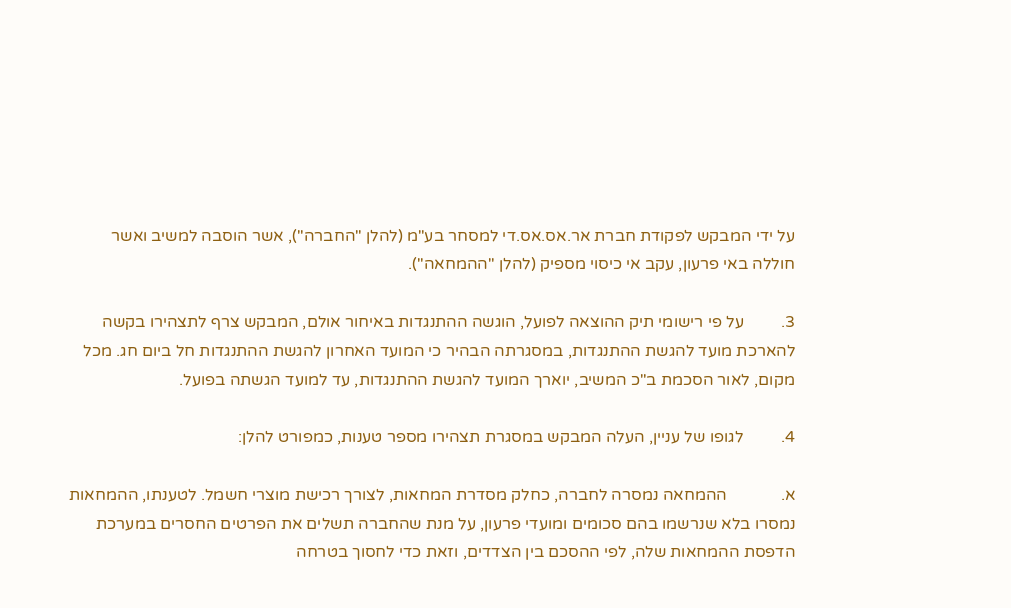על ידי המבקש לפקודת חברת אר.אס.אס.די למסחר בע"מ (להלן "החברה"), אשר הוסבה למשיב ואשר חוללה באי פרעון, עקב אי כיסוי מספיק (להלן "ההמחאה").

3.         על פי רישומי תיק ההוצאה לפועל, הוגשה ההתנגדות באיחור אולם, המבקש צרף לתצהירו בקשה להארכת מועד להגשת ההתנגדות, במסגרתה הבהיר כי המועד האחרון להגשת ההתנגדות חל ביום חג. מכל מקום, לאור הסכמת ב"כ המשיב, יוארך המועד להגשת ההתנגדות, עד למועד הגשתה בפועל.

4.         לגופו של עניין, העלה המבקש במסגרת תצהירו מספר טענות, כמפורט להלן:

א.             ההמחאה נמסרה לחברה, כחלק מסדרת המחאות, לצורך רכישת מוצרי חשמל. לטענתו, ההמחאות נמסרו בלא שנרשמו בהם סכומים ומועדי פרעון, על מנת שהחברה תשלים את הפרטים החסרים במערכת הדפסת ההמחאות שלה, לפי ההסכם בין הצדדים, וזאת כדי לחסוך בטרחה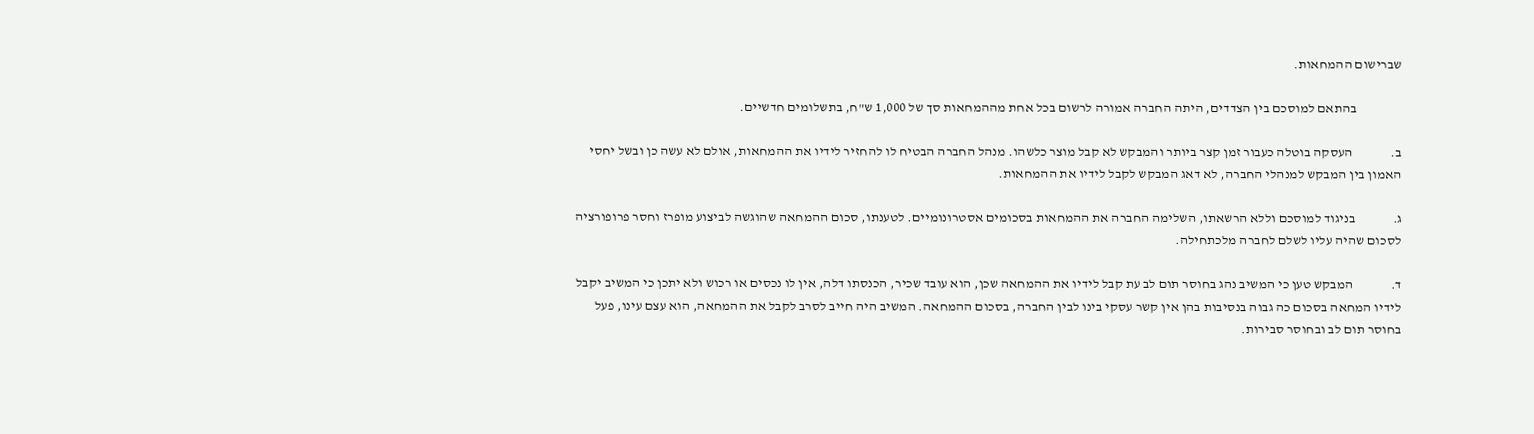שברישום ההמחאות.

                 בהתאם למוסכם בין הצדדים, היתה החברה אמורה לרשום בכל אחת מההמחאות סך של 1,000 ש"ח, בתשלומים חדשיים.

ב.              העסקה בוטלה כעבור זמן קצר ביותר והמבקש לא קבל מוצר כלשהו. מנהל החברה הבטיח לו להחזיר לידיו את ההמחאות, אולם לא עשה כן ובשל יחסי האמון בין המבקש למנהלי החברה, לא דאג המבקש לקבל לידיו את ההמחאות.

ג.              בניגוד למוסכם וללא הרשאתו, השלימה החברה את ההמחאות בסכומים אסטרונומיים. לטענתו, סכום ההמחאה שהוגשה לביצוע מופרז וחסר פרופורציה לסכום שהיה עליו לשלם לחברה מלכתחילה.

ד.              המבקש טען כי המשיב נהג בחוסר תום לב עת קבל לידיו את ההמחאה שכן, הוא עובד שכיר, הכנסתו דלה, אין לו נכסים או רכוש ולא יתכן כי המשיב יקבל לידיו המחאה בסכום כה גבוה בנסיבות בהן אין קשר עסקי בינו לבין החברה, בסכום ההמחאה. המשיב היה חייב לסרב לקבל את ההמחאה, הוא עצם עינו, פעל בחוסר תום לב ובחוסר סבירות.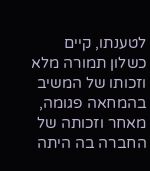לטענתו, קיים כשלון תמורה מלא וזכותו של המשיב בהמחאה פגומה, מאחר וזכותה של החברה בה היתה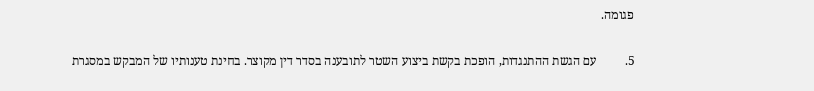פגומה.

5.         עם הגשת ההתנגדות, הופכת בקשת ביצוע השטר לתובענה בסדר דין מקוצר. בחינת טענותיו של המבקש במסגרת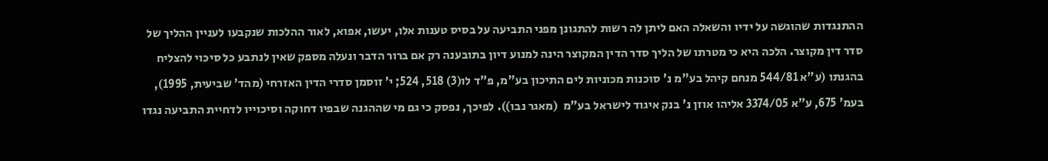ההתנגדות שהוגשה על ידיו והשאלה האם ליתן לה רשות להתגונן מפני התביעה על בסיס טענות אלו, יעשו, אפוא, לאור ההלכות שנקבעו לעניין ההליך של סדר דין מקוצר. הלכה היא כי מטרתו של הליך סדר הדין המקוצר הינה למנוע דיון בתובענה רק אם ברור הדבר ונעלה מספק שאין לנתבע כל סיכוי להצליח בהגנתו (ע"א 544/81 מנחם קיהל בע"מ נ' סוכנות מכוניות לים התיכון בע"מ, פ"ד לו(3) 518, 524; י' זוסמן סדרי הדין האזרחי (מהד' שביעית, 1995), בעמ' 675, ע"א 3374/05 אליהו אוזן נ' בנק איגוד לישראל בע"מ  (מאגר נבו)). לפיכך, נפסק כי גם מי שההגנה שבפיו דחוקה וסיכוייו לדחיית התביעה נגדו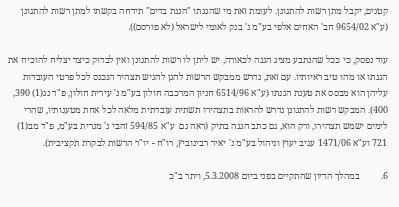קטנים, יקבל מתן רשות להתגונן. לעומת זאת מי שהגנתו "הגנת בדים" תידחה בקשתו למתן רשות להתגונן (ע"א 9654/02 חב' האחים אלפי בע"מ נ' בנק לאומי לישראל (לא פורסם)).

עוד נפסק, כי ככל שהנתבע מציג הגנה לכאורה, יש ליתן לו רשות להתגונן ואין לבדוק כיצד יצליח להוכיח את הגנתו או מהו טיב ראיותיו. עם זאת, נדרש ממבקש הרשות להגן להגיש תצהיר הנכנס לכל פרטי העובדות עליהן הוא מבסס את טענת הגנתו (ע"א 6514/96 חניון המרכבה חולון בע"מ נ' עירית חולון, פ"ד נג(1) 390, 400). המבקש רשות להתגונן נדרש להראות בתצהירו תשתית עובדתית מלאה לכל אחת מטענותיו, שהרי לימים ישמש תצהירו, ורק הוא, גם כתב הגנה בתיק (ראה גם  ע"א 594/85 זהבי נ' מגרית בע"מ, פ"ד מב(1) 721 וע"א 1471/06 עגיב יעוץ וניהול בע"מ נ' יאיר רבינוביץ, רו"ח - יו"ר הרשות לבקרת תקציבית).

6.         במהלך הדיון שהתקיים בפני ביום 5.3.2008, ויתר ב"כ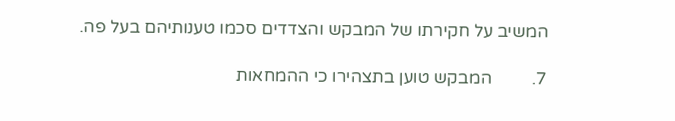המשיב על חקירתו של המבקש והצדדים סכמו טענותיהם בעל פה.

7.         המבקש טוען בתצהירו כי ההמחאות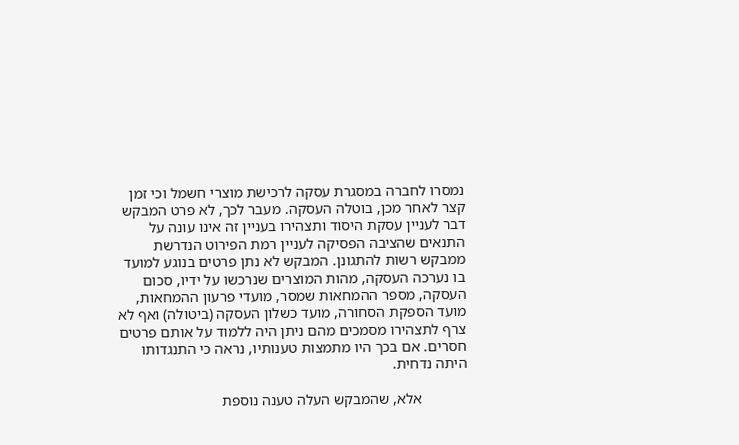נמסרו לחברה במסגרת עסקה לרכישת מוצרי חשמל וכי זמן קצר לאחר מכן, בוטלה העסקה. מעבר לכך, לא פרט המבקש דבר לעניין עסקת היסוד ותצהירו בעניין זה אינו עונה על התנאים שהציבה הפסיקה לעניין רמת הפירוט הנדרשת ממבקש רשות להתגונן. המבקש לא נתן פרטים בנוגע למועד בו נערכה העסקה, מהות המוצרים שנרכשו על ידיו, סכום העסקה, מספר ההמחאות שמסר, מועדי פרעון ההמחאות, מועד הספקת הסחורה, מועד כשלון העסקה (ביטולה) ואף לא צרף לתצהירו מסמכים מהם ניתן היה ללמוד על אותם פרטים חסרים. אם בכך היו מתמצות טענותיו, נראה כי התנגדותו היתה נדחית.

            אלא, שהמבקש העלה טענה נוספת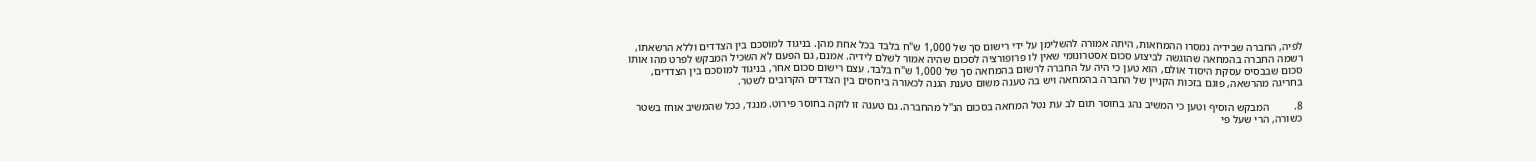לפיה, החברה שבידיה נמסרו ההמחאות, היתה אמורה להשלימן על ידי רישום סך של 1,000 ש"ח בלבד בכל אחת מהן. בניגוד למוסכם בין הצדדים וללא הרשאתו, רשמה החברה בהמחאה שהוגשה לביצוע סכום אסטרונומי שאין לו פרופורציה לסכום שהיה אמור לשלם לידיה. אמנם, גם הפעם לא השכיל המבקש לפרט מהו אותו סכום שבבסיס עסקת היסוד אולם, הוא טען כי היה על החברה לרשום בהמחאה סך של 1,000 ש"ח בלבד. עצם רישום סכום אחר, בניגוד למוסכם בין הצדדים, בחריגה מהרשאה, פוגם בזכות הקניין של החברה בהמחאה ויש בה טענה משום טענת הגנה לכאורה ביחסים בין הצדדים הקרובים לשטר.

8.         המבקש הוסיף וטען כי המשיב נהג בחוסר תום לב עת נטל המחאה בסכום הנ"ל מהחברה. גם טענה זו לוקה בחוסר פירוט. מנגד, ככל שהמשיב אוחז בשטר כשורה, הרי שעל פי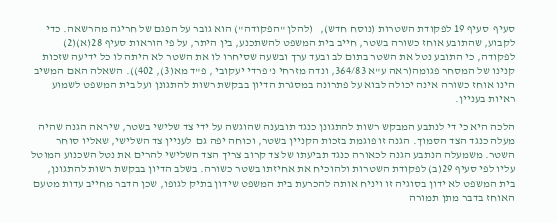סעיף  סעיף 19 לפקודת השטרות (נוסח חדש),   (להלן "הפקודה") הוא גובר על הפגם של חריגה מהרשאה. כדי לקבוע, שהתובע אוחז כשורה בשטר, חייב בית המשפט להשתכנע, בין היתר, על פי הוראות סעיף 28(א)(2) לפקודה, כי התובע נטל את השטר בתום לב ובעד ערך ובשעה שסיחרו לו את השטר לא היתה לו כל ידיעה שזכות קנינו של המסחר פגומה(ראה ע"א 364/83, ונדה מזרחי נ' פרדי יעקובי , פ"ד מא(3), 402)). השאלה האם המשיב הינו אוחז כשורה אינה יכולה לבוא על פתרונה במסגרת הדיון בבקשת רשות להתגונן ועל בית המשפט לשמוע ראיות בעניין.

הלכה היא כי די לנתבע המבקש רשות להתגונן כנגד תובענה שהוגשה על ידי צד שלישי בשטר, שיראה הגנה שהיה מעלה כנגד הצד הסמוך. הגנה זו פוגמת בזכות הקניין בשטר, וכוחה יפה גם  לעניין צד השלישי, שאליו סוחר השטר. משמעלה הנתבע הגנה לכאורה כנגד תביעתו של צד קרוב צריך הצד השלישי להרים את נטל השכנוע המוטל עליו לפי סעיף 29(ב) לפקודת השטרות ולהוכיח את אחיזתו בשטר כשורה. בשלב הדיון בבקשת רשות להתגונן, בית המשפט לא ידון בסוגיה זו ויניח אותה להכרעת בית המשפט שידון בתיק לגופו, שכן הדבר מחייב עדות מטעם האוחז בדבר מתן תמורה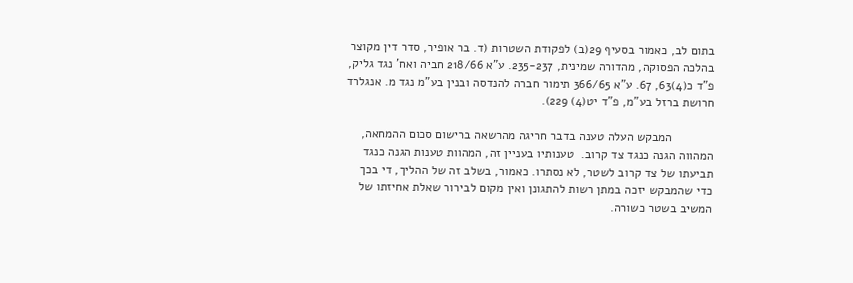בתום לב, כאמור בסעיף 29(ב) לפקודת השטרות (ד. בר אופיר, סדר דין מקוצר בהלכה הפסוקה, מהדורה שמינית, 235-237. ע"א 218/66 חביה ואח' נגד גליק, פ"ד כ(4)63, 67. ע"א 366/65 תימור חברה להנדסה ובנין בע"מ נגד מ. אנגלרד חרושת ברזל בע"מ, פ"ד יט(4) 229).

            המבקש העלה טענה בדבר חריגה מהרשאה ברישום סכום ההמחאה, המהווה הגנה כנגד צד קרוב.  טענותיו בעניין זה, המהוות טענות הגנה כנגד תביעתו של צד קרוב לשטר, לא נסתרו. כאמור, בשלב זה של ההליך, די בכך כדי שהמבקש יזכה במתן רשות להתגונן ואין מקום לבירור שאלת אחיזתו של המשיב בשטר כשורה.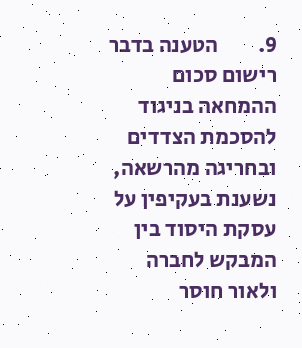9.         הטענה בדבר רישום סכום ההמחאה בניגוד להסכמת הצדדים ובחריגה מהרשאה, נשענת בעקיפין על עסקת היסוד בין המבקש לחברה ולאור חוסר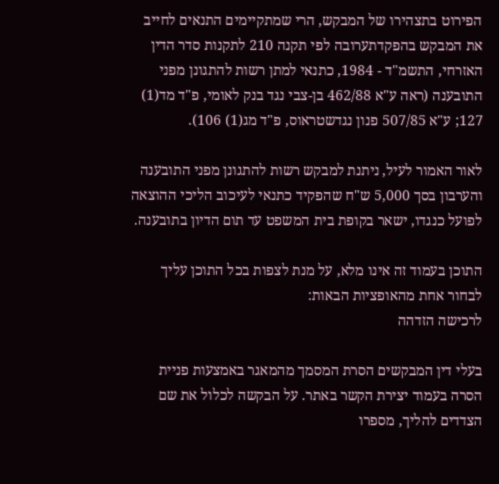הפירוט בתצהירו של המבקש, הרי שמתקיימים התנאים לחייב את המבקש בהפקדתערובה לפי תקנה 210 לתקנות סדר הדין האזרחי, התשמ"ד - 1984, כתנאי למתן רשות להתגונן מפני התובענה (ראה ע"א 462/88 בן-צבי נגד בנק לאומי, פ"ד מד(1) 127; ע"א 507/85 פנון נגדשטראוס, פ"ד מג(1) 106).

לאור האמור לעיל, ניתנת למבקש רשות להתגונן מפני התובענה והערבון בסך 5,000 ש"ח שהפקיד כתנאי לעיכוב הליכי ההוצאה לפועל כנגדו, ישאר בקופת בית המשפט עד תום הדיון בתובענה.

התוכן בעמוד זה אינו מלא, על מנת לצפות בכל התוכן עליך לבחור אחת מהאופציות הבאות:
לרכישה הזדהה

בעלי דין המבקשים הסרת המסמך מהמאגר באמצעות פניית הסרה בעמוד יצירת הקשר באתר. על הבקשה לכלול את שם הצדדים להליך, מספרו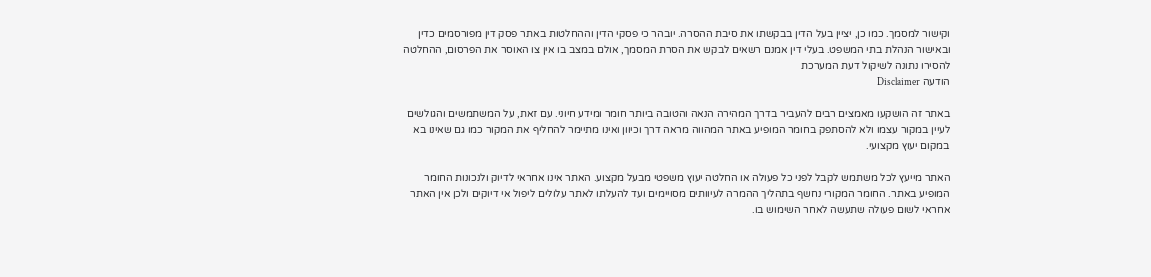וקישור למסמך. כמו כן, יציין בעל הדין בבקשתו את סיבת ההסרה. יובהר כי פסקי הדין וההחלטות באתר פסק דין מפורסמים כדין ובאישור הנהלת בתי המשפט. בעלי דין אמנם רשאים לבקש את הסרת המסמך, אולם במצב בו אין צו האוסר את הפרסום, ההחלטה להסירו נתונה לשיקול דעת המערכת
הודעה Disclaimer

באתר זה הושקעו מאמצים רבים להעביר בדרך המהירה הנאה והטובה ביותר חומר ומידע חיוני. עם זאת, על המשתמשים והגולשים לעיין במקור עצמו ולא להסתפק בחומר המופיע באתר המהווה מראה דרך וכיוון ואינו מתיימר להחליף את המקור כמו גם שאינו בא במקום יעוץ מקצועי.

האתר מייעץ לכל משתמש לקבל לפני כל פעולה או החלטה יעוץ משפטי מבעל מקצוע. האתר אינו אחראי לדיוק ולנכונות החומר המופיע באתר. החומר המקורי נחשף בתהליך ההמרה לעיוותים מסויימים ועד להעלתו לאתר עלולים ליפול אי דיוקים ולכן אין האתר אחראי לשום פעולה שתעשה לאחר השימוש בו.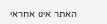האתר אינו אחראי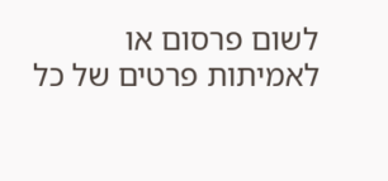לשום פרסום או לאמיתות פרטים של כל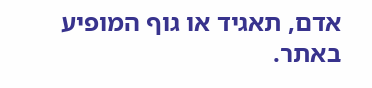אדם, תאגיד או גוף המופיע באתר.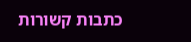כתבות קשורות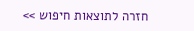חזרה לתוצאות חיפוש >>